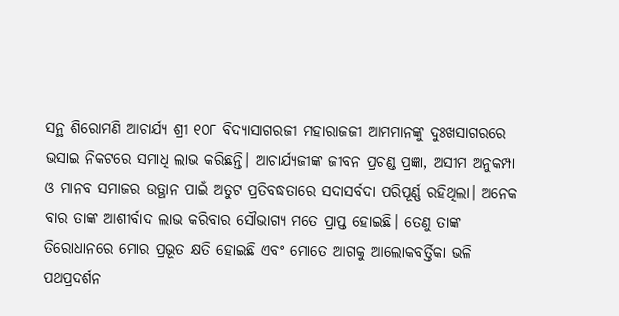ସନ୍ଥ ଶିରୋମଣି ଆଚାର୍ଯ୍ୟ ଶ୍ରୀ ୧୦୮ ବିଦ୍ୟାସାଗରଜୀ ମହାରାଜଜୀ ଆମମାନଙ୍କୁ ଦୁଃଖସାଗରରେ ଭସାଇ ନିକଟରେ ସମାଧି ଲାଭ କରିଛନ୍ତି। ଆଚାର୍ଯ୍ୟଜୀଙ୍କ ଜୀବନ ପ୍ରଚଣ୍ଡ ପ୍ରଜ୍ଞା, ଅସୀମ ଅନୁକମ୍ପା ଓ ମାନବ ସମାଜର ଉତ୍ଥାନ ପାଇଁ ଅତୁଟ ପ୍ରତିବଦ୍ଧତାରେ ସଦାସର୍ବଦା ପରିପୂର୍ଣ୍ଣ ରହିଥିଲା। ଅନେକ ବାର ତାଙ୍କ ଆଶୀର୍ବାଦ ଲାଭ କରିବାର ସୌଭାଗ୍ୟ ମତେ ପ୍ରାପ୍ତ ହୋଇଛି। ତେଣୁ ତାଙ୍କ ତିରୋଧାନରେ ମୋର ପ୍ରଭୂତ କ୍ଷତି ହୋଇଛି ଏବଂ ମୋତେ ଆଗକୁ ଆଲୋକବର୍ତ୍ତିକା ଭଳି ପଥପ୍ରଦର୍ଶନ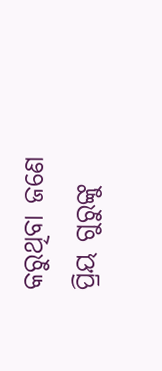କରୁଥିବା ଜଣେ ପ୍ରିୟ ଗୁରୁଙ୍କୁ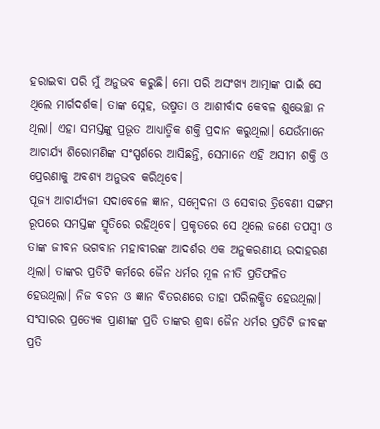ହରାଇବା ପରି ମୁଁ ଅନୁଭବ କରୁଛି। ମୋ ପରି ଅସଂଖ୍ୟ ଆତ୍ମାଙ୍କ ପାଇଁ ସେ ଥିଲେ ମାର୍ଗଦର୍ଶକ। ତାଙ୍କ ସ୍ନେହ, ଉଷ୍ମତା ଓ ଆଶୀର୍ବାଦ କେବଳ ଶୁଭେଚ୍ଛା ନ ଥିଲା। ଏହା ସମସ୍ତଙ୍କୁ ପ୍ରଭୂତ ଆଧ୍ୟାତ୍ମିକ ଶକ୍ତି ପ୍ରଦାନ କରୁଥିଲା। ଯେଉଁମାନେ ଆଚାର୍ଯ୍ୟ ଶିରୋମଣିଙ୍କ ସଂସ୍ପର୍ଶରେ ଆସିଛନ୍ତି, ସେମାନେ ଏହି ଅସୀମ ଶକ୍ତି ଓ ପ୍ରେରଣାକୁ ଅବଶ୍ୟ ଅନୁଭବ କରିଥିବେ।
ପୂଜ୍ୟ ଆଚାର୍ଯ୍ୟଜୀ ସଦାବେଳେ ଜ୍ଞାନ, ସମ୍ବେଦନା ଓ ସେବାର ତ୍ରିବେଣୀ ସଙ୍ଗମ ରୂପରେ ସମସ୍ତଙ୍କ ସ୍ମୃତିରେ ରହିଥିବେ। ପ୍ରକୃତରେ ସେ ଥିଲେ ଜଣେ ତପସ୍ବୀ ଓ ତାଙ୍କ ଜୀବନ ଭଗବାନ ମହାବୀରଙ୍କ ଆଦର୍ଶର ଏକ ଅନୁକରଣୀୟ ଉଦାହରଣ ଥିଲା। ତାଙ୍କର ପ୍ରତିଟି କର୍ମରେ ଜୈନ ଧର୍ମର ମୂଳ ନୀତି ପ୍ରତିଫଳିତ ହେଉଥିଲା। ନିଜ ବଚନ ଓ ଜ୍ଞାନ ବିତରଣରେ ତାହା ପରିଲକ୍ଷିତ ହେଉଥିଲା। ସଂସାରର ପ୍ରତ୍ୟେକ ପ୍ରାଣୀଙ୍କ ପ୍ରତି ତାଙ୍କର ଶ୍ରଦ୍ଧା ଜୈନ ଧର୍ମର ପ୍ରତିଟି ଜୀବଙ୍କ ପ୍ରତି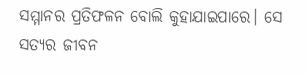ସମ୍ମାନର ପ୍ରତିଫଳନ ବୋଲି କୁହାଯାଇପାରେ। ସେ ସତ୍ୟର ଜୀବନ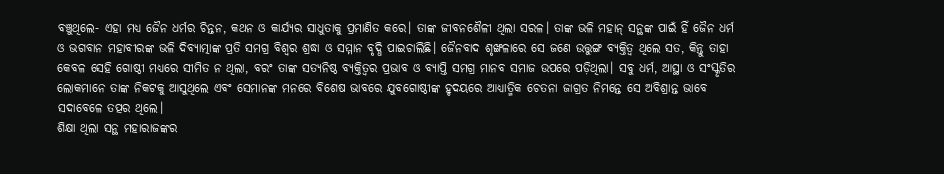ବଞ୍ଚୁଥିଲେ- ଏହା ମଧ୍ୟ ଜୈନ ଧର୍ମର ଚିନ୍ତନ, କଥନ ଓ କାର୍ଯ୍ୟର ସାଧୁତାକୁ ପ୍ରମାଣିତ କରେ। ତାଙ୍କ ଜୀବନଶୈଳୀ ଥିଲା ସରଳ। ତାଙ୍କ ଭଳି ମହାନ୍ ସନ୍ଥଙ୍କ ପାଇଁ ହିଁ ଜୈନ ଧର୍ମ ଓ ଭଗବାନ ମହାବୀରଙ୍କ ଭଳି ଦିବ୍ୟାତ୍ମାଙ୍କ ପ୍ରତି ସମଗ୍ର ବିଶ୍ୱର ଶ୍ରଦ୍ଧା ଓ ସମ୍ମାନ ବୃଦ୍ଧି ପାଇଚାଲିଛି। ଜୈନବାଦ ଶୃଙ୍ଖଳାରେ ସେ ଜଣେ ଉତ୍ତୁଙ୍ଗ ବ୍ୟକ୍ତିତ୍ୱ ଥିଲେ ସତ, କିନ୍ତୁ ତାହା କେବଳ ସେହି ଗୋଷ୍ଠୀ ମଧ୍ୟରେ ସୀମିତ ନ ଥିଲା, ବରଂ ତାଙ୍କ ସତ୍ୟନିଷ୍ଠ ବ୍ୟକ୍ତିତ୍ୱର ପ୍ରଭାବ ଓ ବ୍ୟାପ୍ତି ସମଗ୍ର ମାନବ ସମାଜ ଉପରେ ପଡ଼ିଥିଲା। ସବୁ ଧର୍ମ, ଆସ୍ଥା ଓ ସଂସ୍କୃତିର ଲୋକମାନେ ତାଙ୍କ ନିକଟକୁ ଆସୁଥିଲେ ଏବଂ ସେମାନଙ୍କ ମନରେ ବିଶେଷ ଭାବରେ ଯୁବଗୋଷ୍ଠୀଙ୍କ ହୃଦୟରେ ଆଧ୍ୟାତ୍ମିକ ଚେତନା ଜାଗ୍ରତ ନିମନ୍ତେ ସେ ଅବିଶ୍ରାନ୍ତ ଭାବେ ସଦାବେଳେ ତତ୍ପର ଥିଲେ।
ଶିକ୍ଷା ଥିଲା ସନ୍ଥ ମହାରାଜଙ୍କର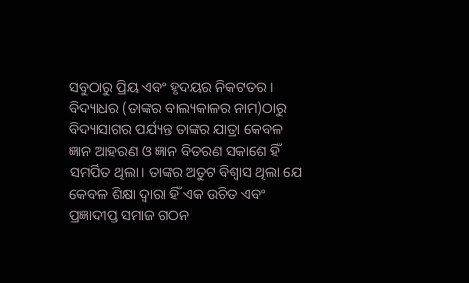ସବୁଠାରୁ ପ୍ରିୟ ଏବଂ ହୃଦୟର ନିକଟତର। ବିଦ୍ୟାଧର (ତାଙ୍କର ବାଲ୍ୟକାଳର ନାମ)ଠାରୁ ବିଦ୍ୟାସାଗର ପର୍ଯ୍ୟନ୍ତ ତାଙ୍କର ଯାତ୍ରା କେବଳ ଜ୍ଞାନ ଆହରଣ ଓ ଜ୍ଞାନ ବିତରଣ ସକାଶେ ହିଁ ସମର୍ପିତ ଥିଲା। ତାଙ୍କର ଅତୁଟ ବିଶ୍ୱାସ ଥିଲା ଯେ କେବଳ ଶିକ୍ଷା ଦ୍ୱାରା ହିଁ ଏକ ଉଚିତ ଏବଂ ପ୍ରଜ୍ଞାଦୀପ୍ତ ସମାଜ ଗଠନ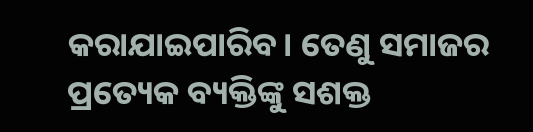କରାଯାଇପାରିବ। ତେଣୁ ସମାଜର ପ୍ରତ୍ୟେକ ବ୍ୟକ୍ତିଙ୍କୁ ସଶକ୍ତ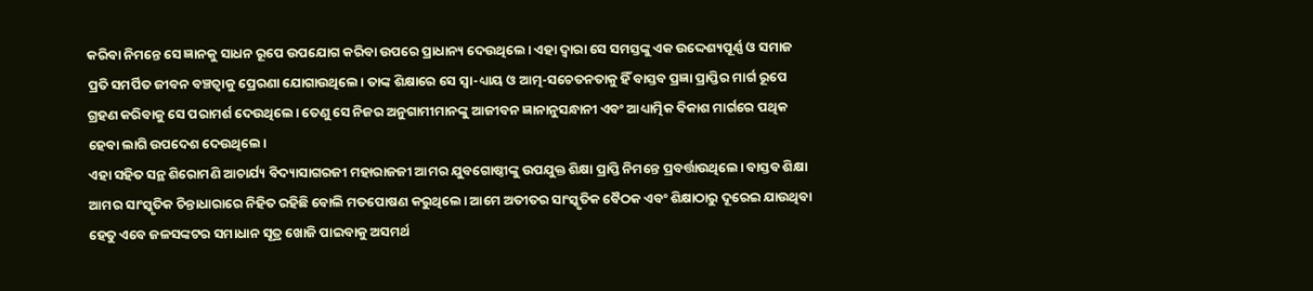କରିବା ନିମନ୍ତେ ସେ ଜ୍ଞାନକୁ ସାଧନ ରୂପେ ଉପଯୋଗ କରିବା ଉପରେ ପ୍ରାଧାନ୍ୟ ଦେଉଥିଲେ। ଏହା ଦ୍ୱାରା ସେ ସମସ୍ତଙ୍କୁ ଏକ ଉଦ୍ଦେଶ୍ୟପୂର୍ଣ୍ଣ ଓ ସମାଜ ପ୍ରତି ସମର୍ପିତ ଜୀବନ ବଞ୍ଚତ୍ବାକୁ ପ୍ରେରଣା ଯୋଗାଉଥିଲେ। ତାଙ୍କ ଶିକ୍ଷାରେ ସେ ସ୍ବା-ଧ୍ୟାୟ ଓ ଆତ୍ମ-ସଚେତନତାକୁ ହିଁ ବାସ୍ତବ ପ୍ରଜ୍ଞା ପ୍ରାପ୍ତିର ମାର୍ଗ ରୂପେ ଗ୍ରହଣ କରିବାକୁ ସେ ପରାମର୍ଶ ଦେଉଥିଲେ। ତେଣୁ ସେ ନିଜର ଅନୁଗାମୀମାନଙ୍କୁ ଆଜୀବନ ଜ୍ଞାନାନୁସନ୍ଧାନୀ ଏବଂ ଆଧ୍ୟାତ୍ମିକ ବିକାଶ ମାର୍ଗରେ ପଥିକ ହେବା ଲାଗି ଉପଦେଶ ଦେଉଥିଲେ।
ଏହା ସହିତ ସନ୍ଥ ଶିରୋମଣି ଆଚାର୍ଯ୍ୟ ବିଦ୍ୟାସାଗରଜୀ ମହାରାଜଜୀ ଆମର ଯୁବଗୋଷ୍ଠୀଙ୍କୁ ଉପଯୁକ୍ତ ଶିକ୍ଷା ପ୍ରାପ୍ତି ନିମନ୍ତେ ପ୍ରବର୍ତ୍ତାଉଥିଲେ। ବାସ୍ତବ ଶିକ୍ଷା ଆମର ସାଂସ୍କୃତିକ ଚିନ୍ତାଧାରାରେ ନିହିତ ରହିଛି ବୋଲି ମତପୋଷଣ କରୁଥିଲେ। ଆମେ ଅତୀତର ସାଂସ୍କୃତିକ ବୈଠକ ଏବଂ ଶିକ୍ଷାଠାରୁ ଦୂରେଇ ଯାଉଥିବା ହେତୁ ଏବେ ଜଳସଙ୍କଟର ସମାଧାନ ସୂତ୍ର ଖୋଜି ପାଇବାକୁ ଅସମର୍ଥ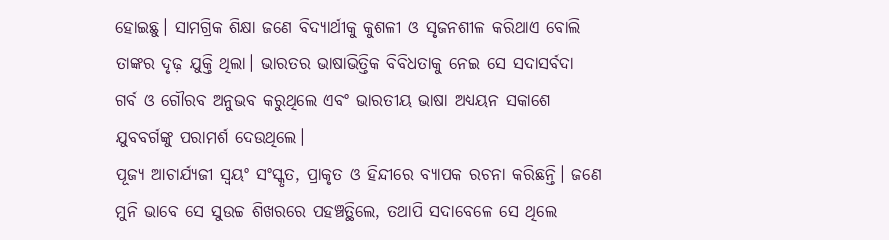ହୋଇଛୁ। ସାମଗ୍ରିକ ଶିକ୍ଷା ଜଣେ ବିଦ୍ୟାର୍ଥୀକୁ କୁଶଳୀ ଓ ସୃଜନଶୀଳ କରିଥାଏ ବୋଲି ତାଙ୍କର ଦୃଢ଼ ଯୁକ୍ତି ଥିଲା। ଭାରତର ଭାଷାଭିତ୍ତିକ ବିବିଧତାକୁ ନେଇ ସେ ସଦାସର୍ବଦା ଗର୍ବ ଓ ଗୌରବ ଅନୁଭବ କରୁଥିଲେ ଏବଂ ଭାରତୀୟ ଭାଷା ଅଧ୍ୟୟନ ସକାଶେ ଯୁବବର୍ଗଙ୍କୁ ପରାମର୍ଶ ଦେଉଥିଲେ।
ପୂଜ୍ୟ ଆଚାର୍ଯ୍ୟଜୀ ସ୍ବୟଂ ସଂସ୍କୃତ, ପ୍ରାକୃତ ଓ ହିନ୍ଦୀରେ ବ୍ୟାପକ ରଚନା କରିଛନ୍ତି। ଜଣେ ମୁନି ଭାବେ ସେ ସୁଉଚ୍ଚ ଶିଖରରେ ପହଞ୍ଚତ୍ଥିଲେ, ତଥାପି ସଦାବେଳେ ସେ ଥିଲେ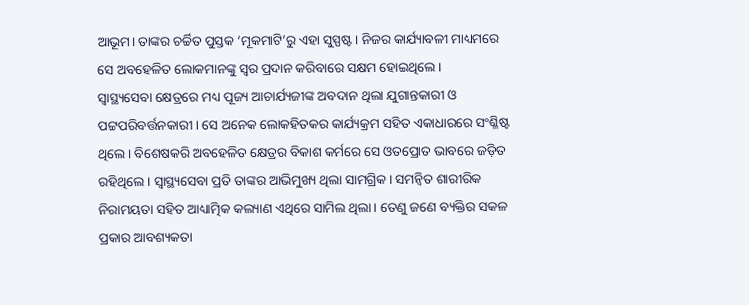ଆଭୂମ। ତାଙ୍କର ଚର୍ଚ୍ଚିତ ପୁସ୍ତକ ‘ମୂକମାଟି’ରୁ ଏହା ସୁସ୍ପଷ୍ଟ। ନିଜର କାର୍ଯ୍ୟାବଳୀ ମାଧ୍ୟମରେ ସେ ଅବହେଳିତ ଲୋକମାନଙ୍କୁ ସ୍ବର ପ୍ରଦାନ କରିବାରେ ସକ୍ଷମ ହୋଇଥିଲେ।
ସ୍ବାସ୍ଥ୍ୟସେବା କ୍ଷେତ୍ରରେ ମଧ୍ୟ ପୂଜ୍ୟ ଆଚାର୍ଯ୍ୟଜୀଙ୍କ ଅବଦାନ ଥିଲା ଯୁଗାନ୍ତକାରୀ ଓ ପଟ୍ଟପରିବର୍ତ୍ତନକାରୀ। ସେ ଅନେକ ଲୋକହିତକର କାର୍ଯ୍ୟକ୍ରମ ସହିତ ଏକାଧାରରେ ସଂଶ୍ଳିଷ୍ଟ ଥିଲେ। ବିଶେଷକରି ଅବହେଳିତ କ୍ଷେତ୍ରର ବିକାଶ କର୍ମରେ ସେ ଓତପ୍ରୋତ ଭାବରେ ଜଡ଼ିତ ରହିଥିଲେ। ସ୍ବାସ୍ଥ୍ୟସେବା ପ୍ରତି ତାଙ୍କର ଆଭିମୁଖ୍ୟ ଥିଲା ସାମଗ୍ରିକ। ସମନ୍ବିତ ଶାରୀରିକ ନିରାମୟତା ସହିତ ଆଧ୍ୟାତ୍ମିକ କଲ୍ୟାଣ ଏଥିରେ ସାମିଲ ଥିଲା। ତେଣୁ ଜଣେ ବ୍ୟକ୍ତିର ସକଳ ପ୍ରକାର ଆବଶ୍ୟକତା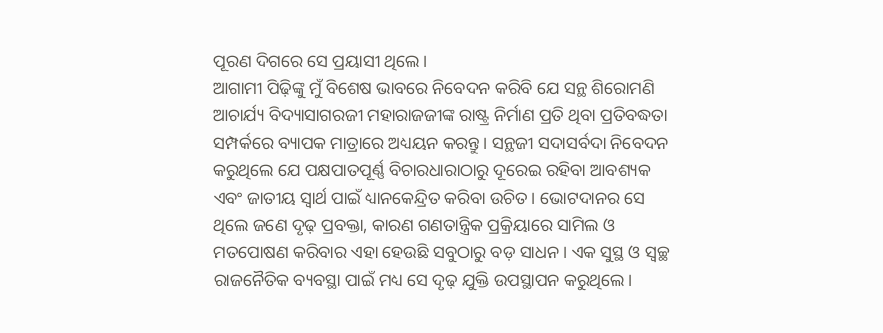ପୂରଣ ଦିଗରେ ସେ ପ୍ରୟାସୀ ଥିଲେ।
ଆଗାମୀ ପିଢ଼ିଙ୍କୁ ମୁଁ ବିଶେଷ ଭାବରେ ନିବେଦନ କରିବି ଯେ ସନ୍ଥ ଶିରୋମଣି ଆଚାର୍ଯ୍ୟ ବିଦ୍ୟାସାଗରଜୀ ମହାରାଜଜୀଙ୍କ ରାଷ୍ଟ୍ର ନିର୍ମାଣ ପ୍ରତି ଥିବା ପ୍ରତିବଦ୍ଧତା ସମ୍ପର୍କରେ ବ୍ୟାପକ ମାତ୍ରାରେ ଅଧ୍ୟୟନ କରନ୍ତୁ। ସନ୍ଥଜୀ ସଦାସର୍ବଦା ନିବେଦନ କରୁଥିଲେ ଯେ ପକ୍ଷପାତପୂର୍ଣ୍ଣ ବିଚାରଧାରାଠାରୁ ଦୂରେଇ ରହିବା ଆବଶ୍ୟକ ଏବଂ ଜାତୀୟ ସ୍ବାର୍ଥ ପାଇଁ ଧ୍ୟାନକେନ୍ଦ୍ରିତ କରିବା ଉଚିତ। ଭୋଟଦାନର ସେ ଥିଲେ ଜଣେ ଦୃଢ଼ ପ୍ରବକ୍ତା, କାରଣ ଗଣତାନ୍ତ୍ରିକ ପ୍ରକ୍ରିୟାରେ ସାମିଲ ଓ ମତପୋଷଣ କରିବାର ଏହା ହେଉଛି ସବୁଠାରୁ ବଡ଼ ସାଧନ । ଏକ ସୁସ୍ଥ ଓ ସ୍ବଚ୍ଛ ରାଜନୈତିକ ବ୍ୟବସ୍ଥା ପାଇଁ ମଧ୍ୟ ସେ ଦୃଢ଼ ଯୁକ୍ତି ଉପସ୍ଥାପନ କରୁଥିଲେ।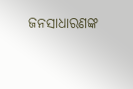ଜନସାଧାରଣଙ୍କ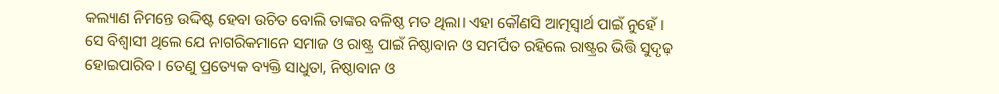କଲ୍ୟାଣ ନିମନ୍ତେ ଉଦ୍ଦିଷ୍ଟ ହେବା ଉଚିତ ବୋଲି ତାଙ୍କର ବଳିଷ୍ଠ ମତ ଥିଲା। ଏହା କୌଣସି ଆତ୍ମସ୍ବାର୍ଥ ପାଇଁ ନୁହେଁ ।
ସେ ବିଶ୍ୱାସୀ ଥିଲେ ଯେ ନାଗରିକମାନେ ସମାଜ ଓ ରାଷ୍ଟ୍ର ପାଇଁ ନିଷ୍ଠାବାନ ଓ ସମର୍ପିତ ରହିଲେ ରାଷ୍ଟ୍ରର ଭିତ୍ତି ସୁଦୃଢ଼ ହୋଇପାରିବ। ତେଣୁ ପ୍ରତ୍ୟେକ ବ୍ୟକ୍ତି ସାଧୁତା, ନିଷ୍ଠାବାନ ଓ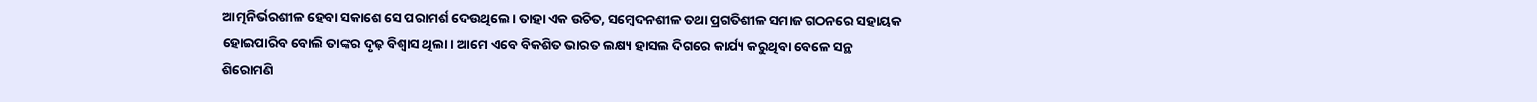ଆତ୍ମନିର୍ଭରଶୀଳ ହେବା ସକାଶେ ସେ ପରାମର୍ଶ ଦେଉଥିଲେ। ତାହା ଏକ ଉଚିତ, ସମ୍ବେଦନଶୀଳ ତଥା ପ୍ରଗତିଶୀଳ ସମାଜ ଗଠନରେ ସହାୟକ ହୋଇପାରିବ ବୋଲି ତାଙ୍କର ଦୃଢ଼ ବିଶ୍ୱାସ ଥିଲା। ଆମେ ଏବେ ବିକଶିତ ଭାରତ ଲକ୍ଷ୍ୟ ହାସଲ ଦିଗରେ କାର୍ଯ୍ୟ କରୁଥିବା ବେଳେ ସନ୍ଥ ଶିରୋମଣି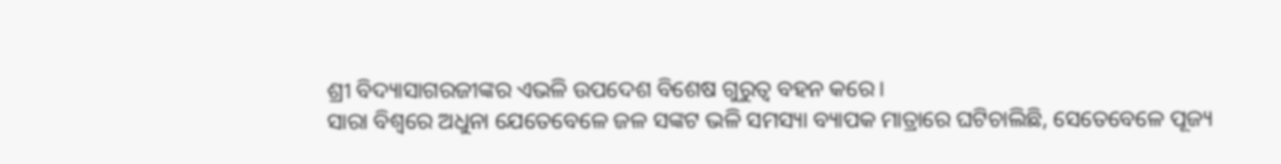ଶ୍ରୀ ବିଦ୍ୟାସାଗରଜୀଙ୍କର ଏଭଳି ଉପଦେଶ ବିଶେଷ ଗୁରୁତ୍ୱ ବହନ କରେ।
ସାରା ବିଶ୍ୱରେ ଅଧୁନା ଯେତେବେଳେ ଜଳ ସଙ୍କଟ ଭଳି ସମସ୍ୟା ବ୍ୟାପକ ମାତ୍ରାରେ ଘଟିଚାଲିଛି, ସେତେବେଳେ ପୂଜ୍ୟ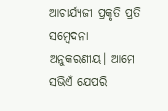ଆଚାର୍ଯ୍ୟଜୀ ପ୍ରକୃତି ପ୍ରତି ସମ୍ବେଦନା ଅନୁକରଣୀୟ। ଆମେ ସଭିଏଁ ଯେପରି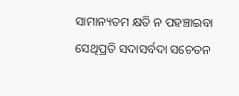ସାମାନ୍ୟତମ କ୍ଷତି ନ ପହଞ୍ଚାଇବା ସେଥିପ୍ରତି ସଦାସର୍ବଦା ସଚେତନ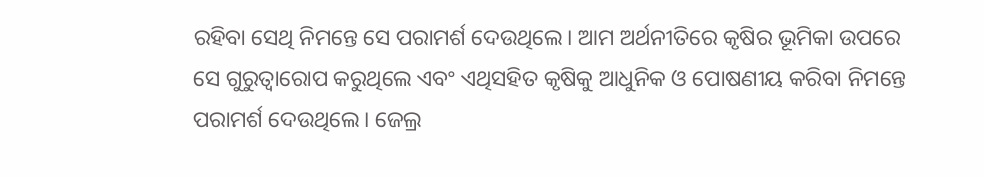ରହିବା ସେଥି ନିମନ୍ତେ ସେ ପରାମର୍ଶ ଦେଉଥିଲେ। ଆମ ଅର୍ଥନୀତିରେ କୃଷିର ଭୂମିକା ଉପରେ ସେ ଗୁରୁତ୍ୱାରୋପ କରୁଥିଲେ ଏବଂ ଏଥିସହିତ କୃଷିକୁ ଆଧୁନିକ ଓ ପୋଷଣୀୟ କରିବା ନିମନ୍ତେ ପରାମର୍ଶ ଦେଉଥିଲେ। ଜେଲ୍ର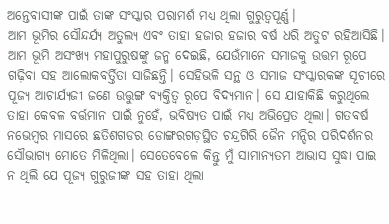ଅନ୍ତେବାସୀଙ୍କ ପାଇଁ ତାଙ୍କ ସଂସ୍କାର ପରାମର୍ଶ ମଧ୍ୟ ଥିଲା ଗୁରୁତ୍ୱପୂର୍ଣ୍ଣ।
ଆମ ଭୂମିର ସୌନ୍ଦର୍ଯ୍ୟ ଅତୁଲ୍ୟ ଏବଂ ତାହା ହଜାର ହଜାର ବର୍ଷ ଧରି ଅତୁଟ ରହିଆସିଛି। ଆମ ଭୂମି ଅସଂଖ୍ୟ ମହାପୁରୁଷଙ୍କୁ ଜନ୍ମ ଦେଇଛି, ଯେଉଁମାନେ ସମାଜକୁ ଉତ୍ତମ ରୂପେ ଗଢ଼ିବା ସହ ଆଲୋକବର୍ତ୍ତିତା ସାଜିଛନ୍ତି। ସେହିଭଳି ସନ୍ଥ ଓ ସମାଜ ସଂସ୍କାରକଙ୍କ ସୂଚୀରେ ପୂଜ୍ୟ ଆଚାର୍ଯ୍ୟଜୀ ଜଣେ ଉତ୍ତୁଙ୍ଗ ବ୍ୟକ୍ତିତ୍ୱ ରୂପେ ବିଦ୍ୟମାନ। ସେ ଯାହାକିଛି କରୁଥିଲେ ତାହା କେବଳ ବର୍ତ୍ତମାନ ପାଇଁ ନୁହେଁ, ଭବିଷ୍ୟତ ପାଇଁ ମଧ୍ୟ ଅଭିପ୍ରେତ ଥିଲା। ଗତବର୍ଷ ନଭେମ୍ବର ମାସରେ ଛତିଶଗଡର ଡୋଙ୍ଗରଗଡ଼ସ୍ଥିତ ଚନ୍ଦ୍ରଗିରି ଜୈନ ମନ୍ଦିର ପରିଦର୍ଶନର ସୌଭାଗ୍ୟ ମୋତେ ମିଳିଥିଲା। ସେତେବେଳେ କିନ୍ତୁ ମୁଁ ସାମାନ୍ୟତମ ଆଭାସ ସୁଦ୍ଧା ପାଇ ନ ଥିଲି ଯେ ପୂଜ୍ୟ ଗୁରୁଜୀଙ୍କ ସହ ତାହା ଥିଲା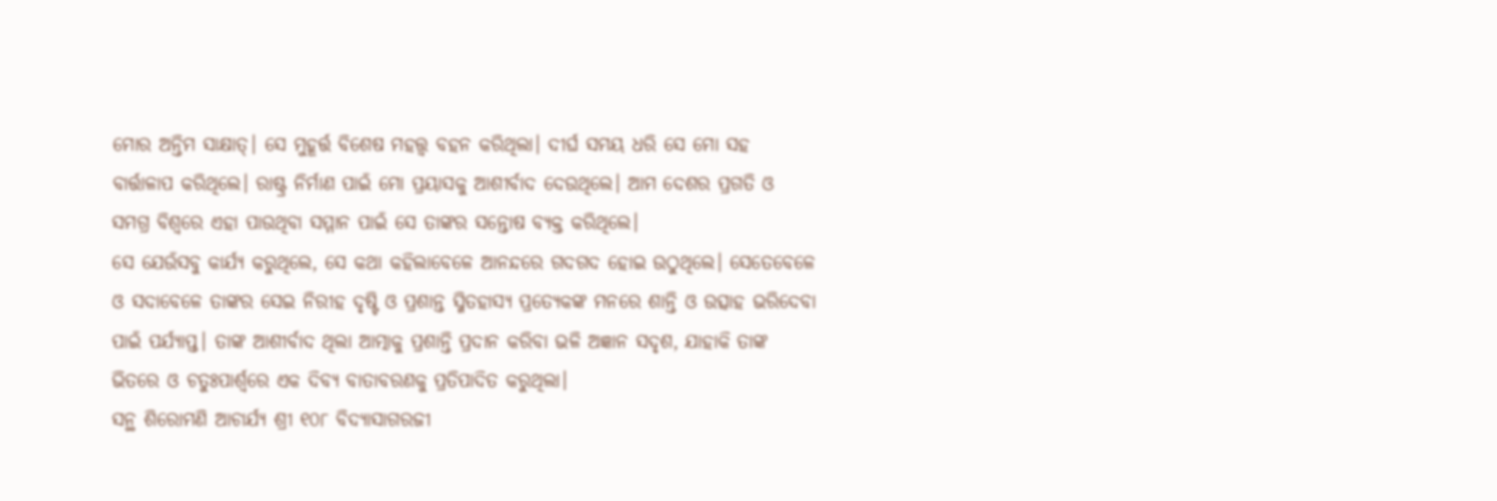ମୋର ଅନ୍ତିମ ସାକ୍ଷାତ୍। ସେ ମୁହୂର୍ତ୍ତ ବିଶେଷ ମହତ୍ତ୍ୱ ବହନ କରିଥିଲା। ଦୀର୍ଘ ସମୟ ଧରି ସେ ମୋ ସହ ବାର୍ତ୍ତାଳାପ କରିଥିଲେ। ରାଷ୍ଟ୍ର ନିର୍ମାଣ ପାଇଁ ମୋ ପ୍ରୟାସକୁ ଆଶୀର୍ବାଦ ଦେଉଥିଲେ। ଆମ ଦେଶର ପ୍ରଗତି ଓ ସମଗ୍ର ବିଶ୍ୱରେ ଏହା ପାଉଥିବା ସମ୍ମାନ ପାଇଁ ସେ ତାଙ୍କର ସନ୍ତୋଷ ବ୍ୟକ୍ତ କରିଥିଲେ।
ସେ ଯେଉଁସବୁ କାର୍ଯ୍ୟ କରୁଥିଲେ, ସେ କଥା କହିଲାବେଳେ ଆନନ୍ଦରେ ଗଦଗଦ ହୋଇ ଉଠୁଥିଲେ। ସେତେବେଳେ ଓ ସଦାବେଳେ ତାଙ୍କର ସେଇ ନିରୀହ ଦୃଷ୍ଟି ଓ ପ୍ରଶାନ୍ତ ସ୍ମିତହାସ୍ୟ ପ୍ରତ୍ୟେକଙ୍କ ମନରେ ଶାନ୍ତି ଓ ଉତ୍ସାହ ଭରିଦେବା ପାଇଁ ପର୍ଯ୍ୟାପ୍ତ। ତାଙ୍କ ଆଶୀର୍ବାଦ ଥିଲା ଆତ୍ମାକୁ ପ୍ରଶାନ୍ତି ପ୍ରଦାନ କରିବା ଭଳି ଅଜ୍ଞାନ ସଦୃଶ, ଯାହାକି ତାଙ୍କ ଭିତରେ ଓ ଚତୁଃପାର୍ଶ୍ୱରେ ଏକ ଦିବ୍ୟ ବାତାବରଣକୁ ପ୍ରତିପାଦିତ କରୁଥିଲା।
ସନ୍ଥ ଶିରୋମଣି ଆଚାର୍ଯ୍ୟ ଶ୍ରୀ ୧୦୮ ବିଦ୍ୟାସାଗରଜୀ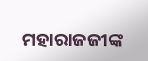ମହାରାଜଜୀଙ୍କ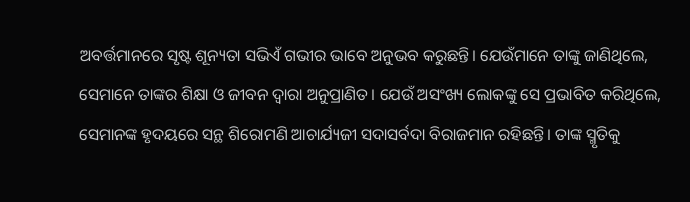ଅବର୍ତ୍ତମାନରେ ସୃଷ୍ଟ ଶୂନ୍ୟତା ସଭିଏଁ ଗଭୀର ଭାବେ ଅନୁଭବ କରୁଛନ୍ତି। ଯେଉଁମାନେ ତାଙ୍କୁ ଜାଣିଥିଲେ, ସେମାନେ ତାଙ୍କର ଶିକ୍ଷା ଓ ଜୀବନ ଦ୍ୱାରା ଅନୁପ୍ରାଣିତ। ଯେଉଁ ଅସଂଖ୍ୟ ଲୋକଙ୍କୁ ସେ ପ୍ରଭାବିତ କରିଥିଲେ, ସେମାନଙ୍କ ହୃଦୟରେ ସନ୍ଥ ଶିରୋମଣି ଆଚାର୍ଯ୍ୟଜୀ ସଦାସର୍ବଦା ବିରାଜମାନ ରହିଛନ୍ତି। ତାଙ୍କ ସ୍ମୃତିକୁ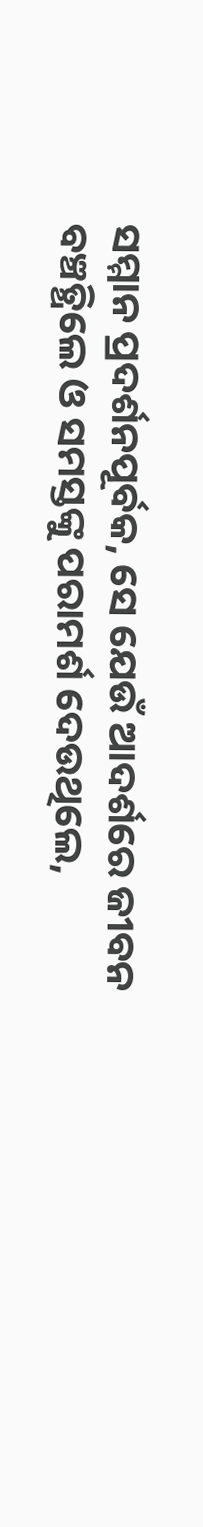ସମ୍ମାନ ପ୍ରଦର୍ଶନପୂର୍ବକ, ସେ ଯେଉଁ ଆଦର୍ଶରେ ଜୀବନ ବଞ୍ଚତ୍ଥିଲେ ଓ ସମସ୍ତଙ୍କୁ ପରାମର୍ଶ ଦେଉଥିଲେ,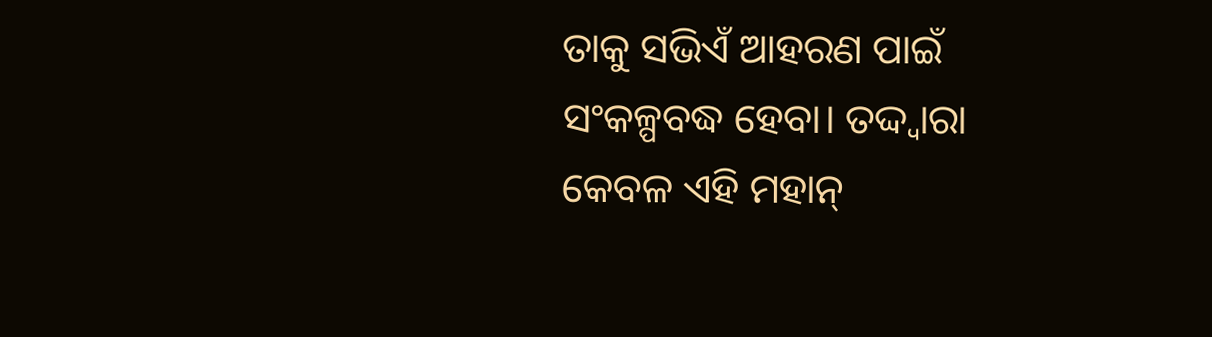ତାକୁ ସଭିଏଁ ଆହରଣ ପାଇଁ ସଂକଳ୍ପବଦ୍ଧ ହେବା। ତଦ୍ଦ୍ବାରା କେବଳ ଏହି ମହାନ୍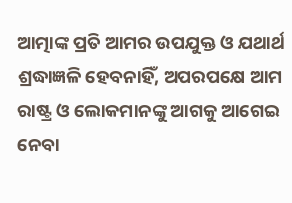ଆତ୍ମାଙ୍କ ପ୍ରତି ଆମର ଉପଯୁକ୍ତ ଓ ଯଥାର୍ଥ ଶ୍ରଦ୍ଧାଜ୍ଞଳି ହେବନାହିଁ, ଅପରପକ୍ଷେ ଆମ ରାଷ୍ଟ୍ର ଓ ଲୋକମାନଙ୍କୁ ଆଗକୁ ଆଗେଇ ନେବା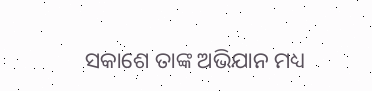ସକାଶେ ତାଙ୍କ ଅଭିଯାନ ମଧ୍ୟ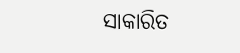ସାକାରିତ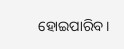ହୋଇପାରିବ।